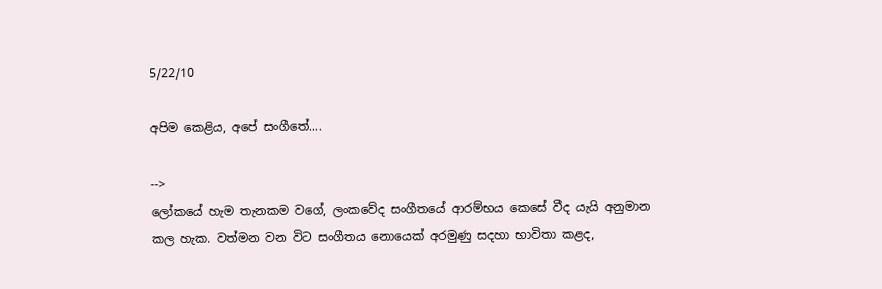5/22/10

අපිම කෙළිය, අපේ සංගීතේ....

-->
ලෝකයේ හැම තැනකම වගේ, ලංකවේද සංගීතයේ ආරම්භය කෙසේ වීද යැයි අනුමාන කල හැක. වත්මන වන විට සංගීතය නොයෙක් අරමුණු සදහා භාවිතා කළද,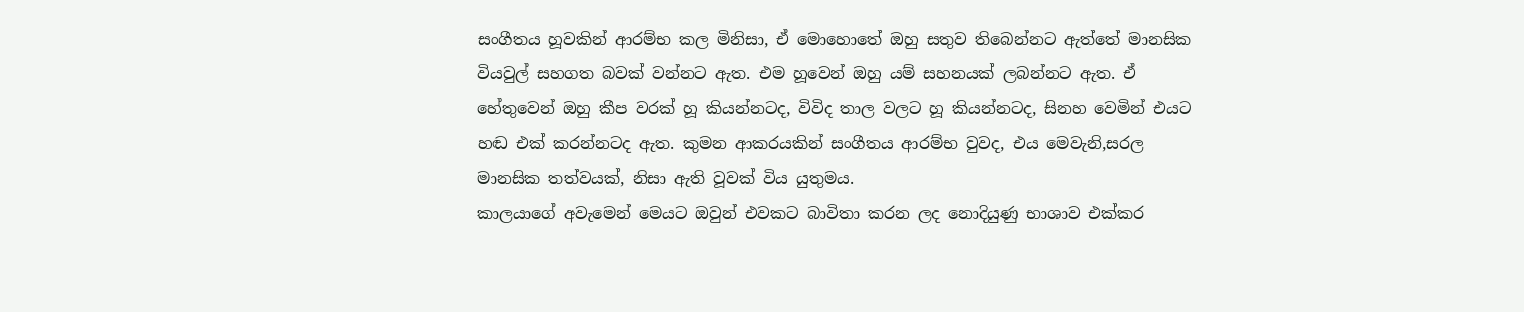සංගීතය හූවකින් ආරම්භ කල මිනිසා, ඒ මොහොතේ ඔහු සතුව තිබෙන්නට ඇත්තේ මානසික වියවුල් සහගත බවක් වන්නට ඇත. එම හූවෙන් ඔහු යම් සහනයක් ලබන්නට ඇත. ඒ හේතුවෙන් ඔහු කීප වරක් හූ කියන්නටද, විවිද තාල වලට හූ කියන්නටද, සිනහ වෙමින් එයට හඬ එක් කරන්නටද ඇත. කුමන ආකරයකින් සංගීතය ආරම්භ වුවද, එය මෙවැනි,සරල මානසික තත්වයක්, නිසා ඇති වූවක් විය යුතුමය.
කාලයාගේ අවැමෙන් මෙයට ඔවුන් එවකට බාවිතා කරන ලද නොදියුණු භාශාව එක්කර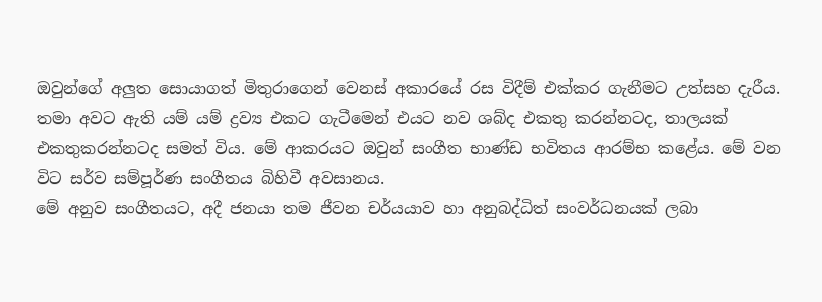ඔවුන්ගේ අලුත සොයාගත් මිතුරාගෙන් වෙනස් අකාරයේ රස විදීම් එක්කර ගැනීමට උත්සහ දැරීය. තමා අවට ඇති යම් යම් ද්‍රව්‍ය එකට ගැටීමෙන් එයට නව ශබ්ද එකතු කරන්නටද, තාලයක් එකතුකරන්නටද සමත් විය. මේ ආකරයට ඔවුන් සංගීත භාණ්ඩ භවිතය ආරම්භ කළේය. මේ වන විට සර්ව සම්පූර්ණ සංගීතය බිහිවී අවසානය.
මේ අනුව සංගීතයට, අදී ජනයා තම ජීවන චර්යයාව හා අනුබද්ධිත් සංවර්ධනයක් ලබා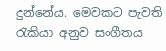දුන්නේය. මෙවකට පැවති රැකියා අනුව සංගීතය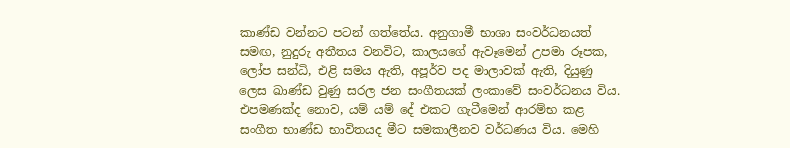කාණ්ඩ වන්නට පටන් ගත්තේය. අනුගාමී භාශා සංවර්ධනයත් සමඟ, නුදුරු අතීතය වනවිට, කාලයගේ ඇවෑමෙන් උපමා රූපක, ලෝප සන්ධි, එළි සමය ඇති, අපූර්ව පද මාලාවක් ඇති, දියුණු ලෙස ඛාණ්ඩ වුණු සරල ජන සංගීතයක් ලංකාවේ සංවර්ධනය විය. එපමණක්ද නොව, යම් යම් දේ එකට ගැටීමෙන් ආරම්භ කළ සංගීත භාණ්ඩ භාවිතයද මීට සමකාලීනව වර්ධණය විය. මෙහි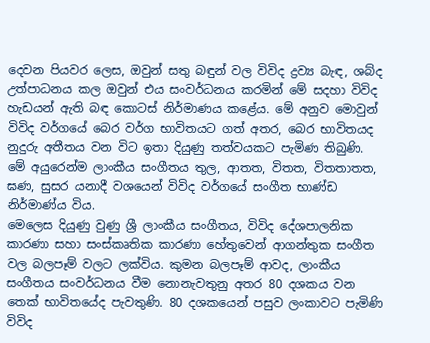දෙවන පියවර ලෙස, ඔවුන් සතු බඳුන් වල විවිද ද්‍රව්‍ය බැඳ, ශබ්ද උත්පාධනය කල ඔවුන් එය සංවර්ධනය කරමින් මේ සදහා විවිද හැඩයන් ඇති බඳ කොටස් නිර්මාණය කළේය. මේ අනුව මොවුන් විවිද වර්ගයේ බෙර වර්ග භාවිතයට ගත් අතර, බෙර භාවිතයද නුදුරු අතීතය වන විට ඉතා දියුණු තත්වයකට පැමිණ තිබුණි. මේ අයුරෙන්ම ලාංකීය සංගීතය තුල, ආතත, විතත, විතතාතත, ඝණ, සුසර යනාදී වශයෙන් විවිද වර්ගයේ සංගීත භාණ්ඩ නිර්මාණ්ය විය.
මෙලෙස දියුණු වුණු ශ්‍රී ලාංකීය සංගීතය, විවිද දේශපාලනික කාරණා සහා සංස්කෘතික කාරණා හේතුවෙන් ආගන්තුක සංගීත වල බලපෑම් වලට ලක්විය. කුමන බලපෑම් ආවද, ලාංකීය සංගීතය සංවර්ධනය වීම නොනැවතුනු අතර 80 දශකය වන තෙක් භාවිතයේද පැවතුණි. 80 දශකයෙන් පසුව ලංකාවට පැමිණි විවිද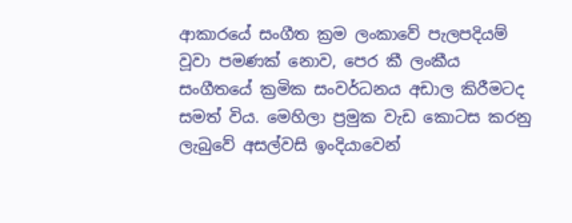ආකාරයේ සංගීත ක්‍රම ලංකාවේ පැලපදියම් වූවා පමණක් නොව, පෙර කී ලංකීය සංගීතයේ ක්‍රමික සංවර්ධනය අඩාල කිරීමටද සමත් විය. මෙහිලා ප්‍රමුක වැඩ කොටස කරනු ලැබුවේ අසල්වසි ඉංදියාවෙන්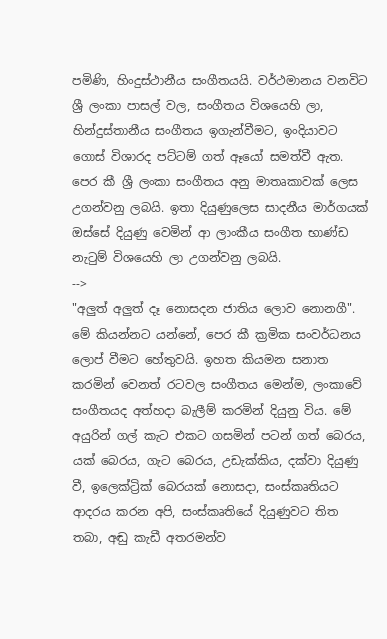පමිණි, හිංදුස්ථානීය සංගීතයයි. වර්ථමානය වනවිට ශ්‍රී ලංකා පාසල් වල, සංගීතය විශයෙහි ලා, හින්දුස්තානීය සංගීතය ඉගැන්වීමට, ඉංදියාවට ගොස් විශාරද පට්ටම් ගත් ඈයෝ සමත්වී ඇත. පෙර කී ශ්‍රී ලංකා සංගීතය අනු මාතෘකාවක් ලෙස උගන්වනු ලබයි. ඉතා දියුණුලෙස සාදනීය මාර්ගයක් ඔස්සේ දියුණු වෙමින් ආ ලාංකීය සංගීත භාණ්ඩ නැටුම් විශයෙහි ලා උගන්වනු ලබයි.
-->
"අලුත් අලුත් දෑ නොසදන ජාතිය ලොව නොනගී". මේ කියන්නට යන්නේ, පෙර කී ක්‍රමික සංවර්ධනය ලොප් වීමට හේතුවයි. ඉහත කියමන සනාත කරමින් වෙනත් රටවල සංගීතය මෙන්ම, ලංකාවේ සංගීතයද අත්හදා බැලීම් කරමින් දියුනු විය. මේ අයුරින් ගල් කැට එකට ගසමින් පටන් ගත් බෙරය, යක් බෙරය, ගැට බෙරය, උඩැක්කිය, දක්වා දියුණු වී, ඉලෙක්ට්‍රික් බෙරයක් නොසදා, සංස්කෘතියට ආදරය කරන අපි, සංස්කෘතියේ දියුණුවට තිත තබා, අඬු කැඩී අතරමන්ව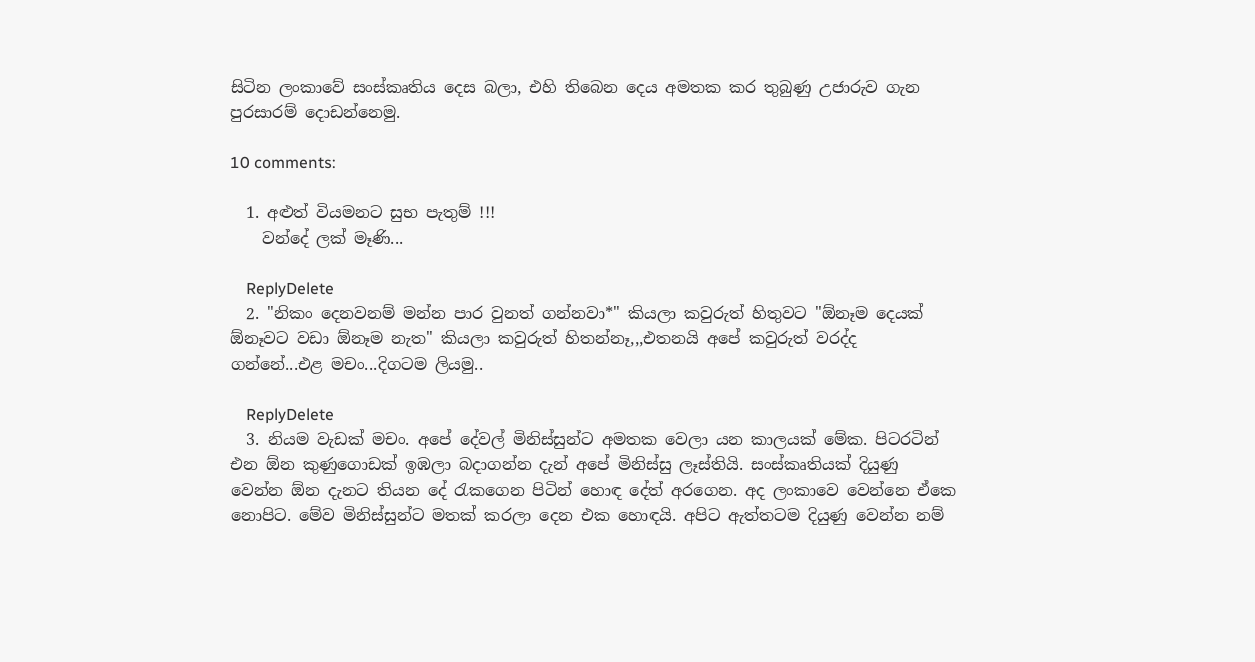සිටින ලංකාවේ සංස්කෘතිය දෙස බලා, එහි තිබෙන දෙය අමතක කර තුබුණු උජාරුව ගැන පුරසාරම් දොඩන්නෙමු.

10 comments:

  1. අළුත් වියමනට සුභ පැතුම් !!!
    වන්දේ ලක් මෑණි...

    ReplyDelete
  2. "නිකං දෙනවනම් මන්න පාර වුනත් ගන්නවා*" කියලා කවුරුත් හිතුවට "ඕනෑම දෙයක් ඕනෑවට වඩා ඕනෑම නැත" කියලා කවුරුත් හිතන්නෑ,,,එතනයි අපේ කවුරුත් වරද්ද ගන්නේ...එළ මචං...දිගටම ලියමු..

    ReplyDelete
  3. නියම වැඩක් මචං. අපේ දේවල් මිනිස්සුන්ට අමතක වෙලා යන කාලයක් මේක. පිටරටින් එන ඕන කුණුගොඩක් ඉඹලා බදාගන්න දැන් අපේ මිනිස්සු ලෑස්තියි. සංස්කෘතියක් දියුණු වෙන්න ඕන දැනට තියන දේ රැකගෙන පිටින් හොඳ දේත් අරගෙන. අද ලංකාවෙ වෙන්නෙ ඒකෙ නොපිට. මේව මිනිස්සුන්ට මතක් කරලා දෙන එක හොඳයි. අපිට ඇත්තටම දියුණු වෙන්න නම්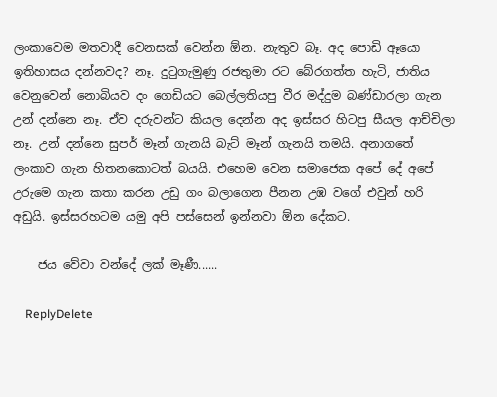ලංකාවෙම මතවාදී වෙනසක් වෙන්න ඕන. නැතුව බෑ. අද පොඩි ඈයො ඉතිහාසය දන්නවද? නෑ. දුටුගැමුණු රජතුමා රට බේරගත්ත හැටි, ජාතිය වෙනුවෙන් නොබියව දං ගෙඩියට බෙල්ලතියපු වීර මද්දුම බණ්ඩාරලා ගැන උන් දන්නෙ නෑ. ඒව දරුවන්ට කියල දෙන්න අද ඉස්සර හිටපු සීයල ආච්චිලා නෑ. උන් දන්නෙ සුපර් මෑන් ගැනයි බැට් මෑන් ගැනයි තමයි. අනාගතේ ලංකාව ගැන හිතනකොටත් බයයි. එහෙම වෙන සමාජෙක අපේ දේ අපේ උරුමෙ ගැන කතා කරන උඩු ගං බලාගෙන පීනන උඹ වගේ එවුන් හරි අඩුයි. ඉස්සරහටම යමු අපි පස්සෙන් ඉන්නවා ඕන දේකට.

    ජය වේවා වන්දේ ලක් මෑණී......

    ReplyDelete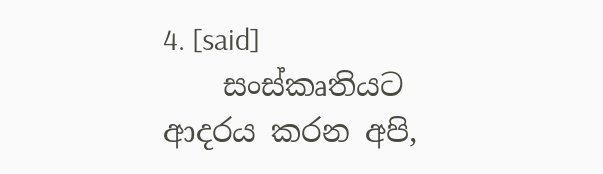4. [said]
    සංස්කෘතියට ආදරය කරන අපි,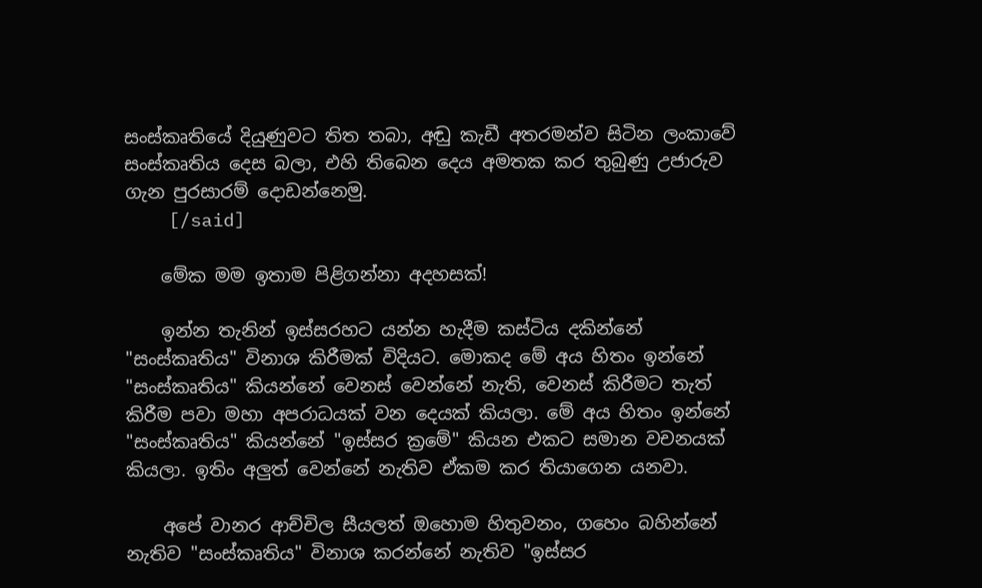සංස්කෘතියේ දියුණුවට තිත තබා, අඬු කැඩී අතරමන්ව සිටින ලංකාවේ සංස්කෘතිය දෙස බලා, එහි තිබෙන දෙය අමතක කර තුබුණු උජාරුව ගැන පුරසාරම් දොඩන්නෙමු.
    [/said]

    මේක මම ඉතාම පිළිගන්නා අදහසක්!

    ඉන්න තැනින් ඉස්සරහට යන්න හැදීම කස්ටිය දකින්නේ "සංස්කෘතිය" විනාශ කිරීමක් විදියට. මොකද මේ අය හිතං ඉන්නේ "සංස්කෘතිය" කියන්නේ වෙනස් වෙන්නේ නැති, වෙනස් කිරීමට තැත් කිරීම පවා මහා අපරාධයක් වන දෙයක් කියලා. මේ අය හිතං ඉන්නේ "සංස්කෘතිය" කියන්නේ "ඉස්සර ක්‍රමේ" කියන එකට සමාන වචනයක් කියලා. ඉතිං අලුත් වෙන්නේ නැතිව ඒකම කර තියාගෙන යනවා.

    අපේ වානර ආච්චිල සීයලත් ඔහොම හිතුවනං, ගහෙං බහින්නේ නැතිව "සංස්කෘතිය" විනාශ කරන්නේ නැතිව "ඉස්සර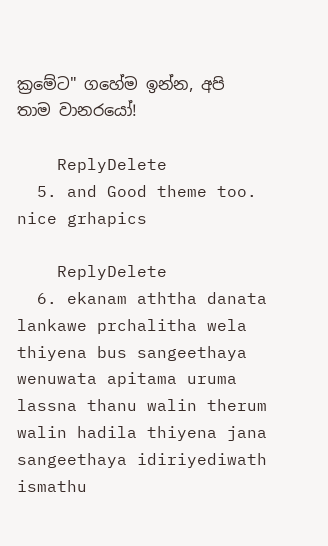ක්‍රමේට" ගහේම ඉන්න, අපි තාම වානරයෝ!

    ReplyDelete
  5. and Good theme too. nice grhapics

    ReplyDelete
  6. ekanam aththa danata lankawe prchalitha wela thiyena bus sangeethaya wenuwata apitama uruma lassna thanu walin therum walin hadila thiyena jana sangeethaya idiriyediwath ismathu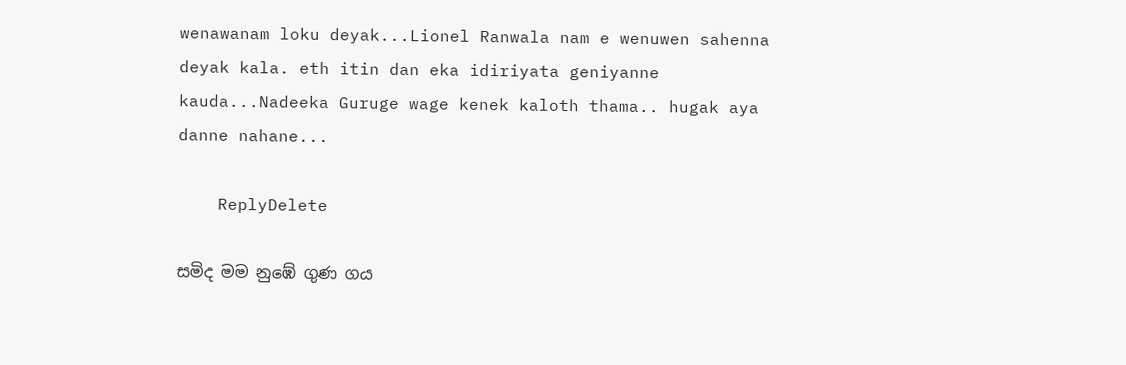wenawanam loku deyak...Lionel Ranwala nam e wenuwen sahenna deyak kala. eth itin dan eka idiriyata geniyanne kauda...Nadeeka Guruge wage kenek kaloth thama.. hugak aya danne nahane...

    ReplyDelete

සමිද මම නුඹේ ගුණ ගය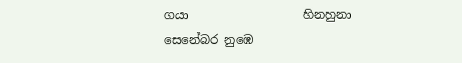ගයා                   හිනහුනා සෙනේබර නුඹෙ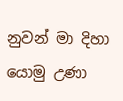නුවන් මා දිහා              යොමු උණා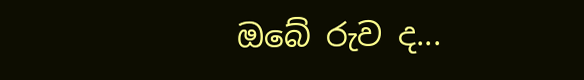ඔබේ රුව ද...